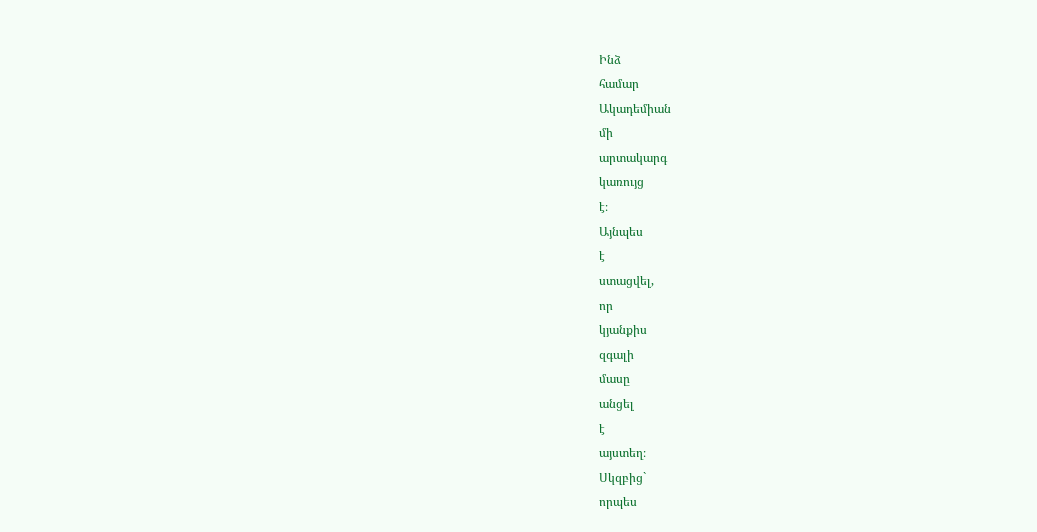Ինձ
համար
Ակադեմիան
մի
արտակարգ
կառույց
է։
Այնպես
է
ստացվել,
որ
կյանքիս
զգալի
մասը
անցել
է
այստեղ։
Սկզբից`
որպես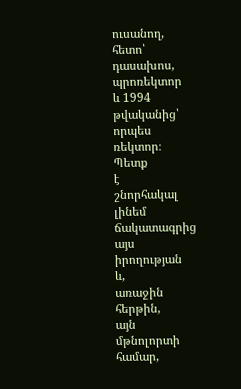ուսանող,
հետո՝
դասախոս,
պրոռեկտոր
և 1994
թվականից՝
որպես
ռեկտոր։
Պետք
է
շնորհակալ
լինեմ
ճակատագրից
այս
իրողության
և,
առաջին
հերթին,
այն
մթնոլորտի
համար,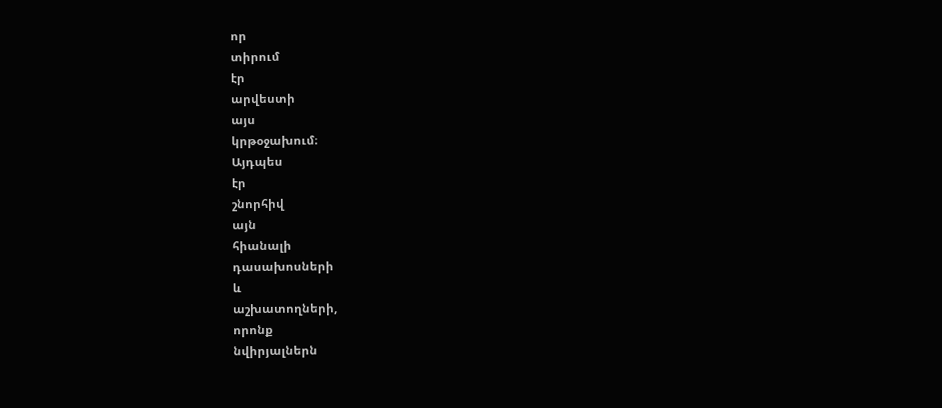որ
տիրում
էր
արվեստի
այս
կրթօջախում։
Այդպես
էր
շնորհիվ
այն
հիանալի
դասախոսների
և
աշխատողների,
որոնք
նվիրյալներն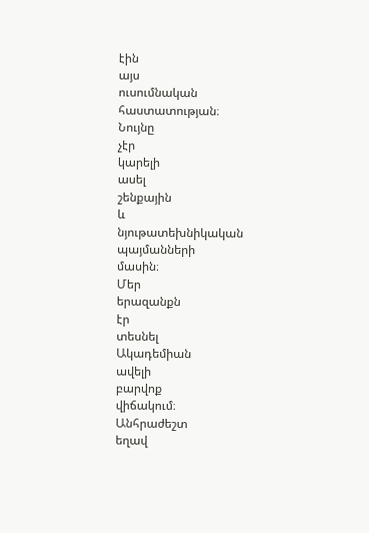էին
այս
ուսումնական
հաստատության։
Նույնը
չէր
կարելի
ասել
շենքային
և
նյութատեխնիկական
պայմանների
մասին։
Մեր
երազանքն
էր
տեսնել
Ակադեմիան
ավելի
բարվոք
վիճակում։
Անհրաժեշտ
եղավ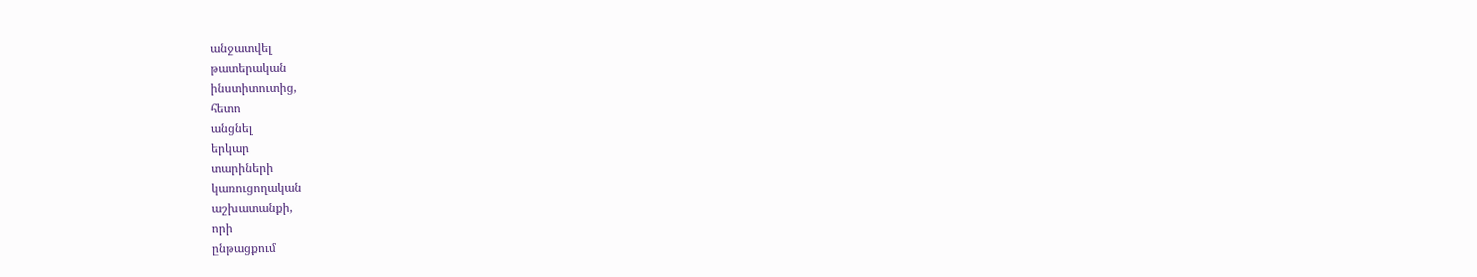անջատվել
թատերական
ինստիտուտից,
հետո
անցնել
երկար
տարիների
կառուցողական
աշխատանքի,
որի
ընթացքում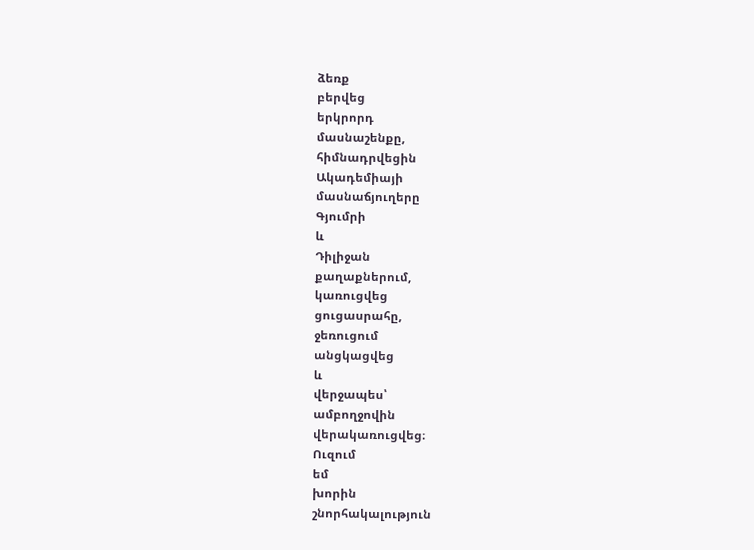ձեռք
բերվեց
երկրորդ
մասնաշենքը,
հիմնադրվեցին
Ակադեմիայի
մասնաճյուղերը
Գյումրի
և
Դիլիջան
քաղաքներում,
կառուցվեց
ցուցասրահը,
ջեռուցում
անցկացվեց
և
վերջապես՝
ամբողջովին
վերակառուցվեց։
Ուզում
եմ
խորին
շնորհակալություն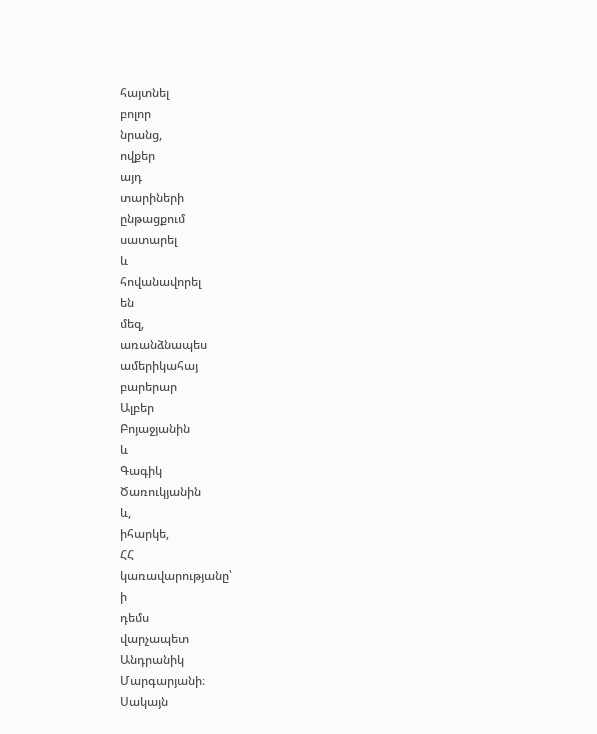հայտնել
բոլոր
նրանց,
ովքեր
այդ
տարիների
ընթացքում
սատարել
և
հովանավորել
են
մեզ,
առանձնապես
ամերիկահայ
բարերար
Ալբեր
Բոյաջյանին
և
Գագիկ
Ծառուկյանին
և,
իհարկե,
ՀՀ
կառավարությանը՝
ի
դեմս
վարչապետ
Անդրանիկ
Մարգարյանի։
Սակայն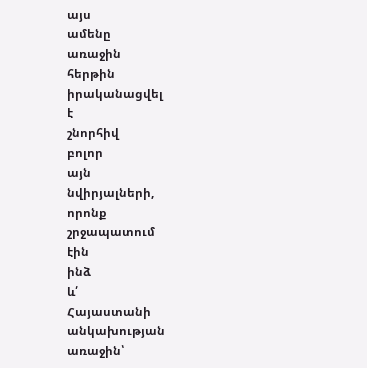այս
ամենը
առաջին
հերթին
իրականացվել
է
շնորհիվ
բոլոր
այն
նվիրյալների,
որոնք
շրջապատում
էին
ինձ
և՛
Հայաստանի
անկախության
առաջին՝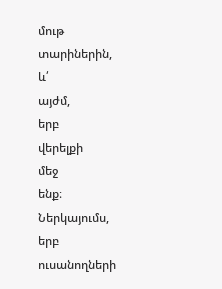մութ
տարիներին,
և՛
այժմ,
երբ
վերելքի
մեջ
ենք։
Ներկայումս,
երբ
ուսանողների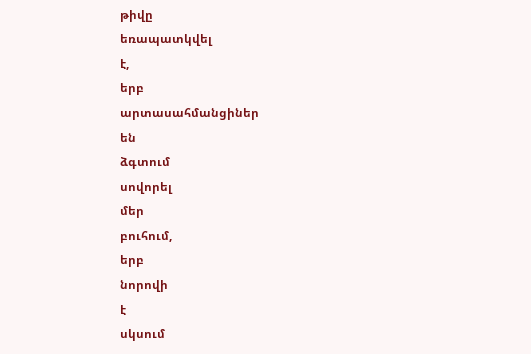թիվը
եռապատկվել
է,
երբ
արտասահմանցիներ
են
ձգտում
սովորել
մեր
բուհում,
երբ
նորովի
է
սկսում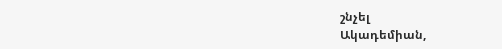շնչել
Ակադեմիան,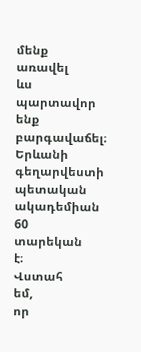մենք
առավել
ևս
պարտավոր
ենք
բարգավաճել։
Երևանի
գեղարվեստի
պետական
ակադեմիան
60
տարեկան
է։
Վստահ
եմ,
որ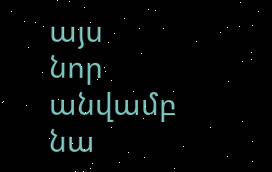այս
նոր
անվամբ
նա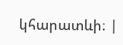կհարատևի։ |